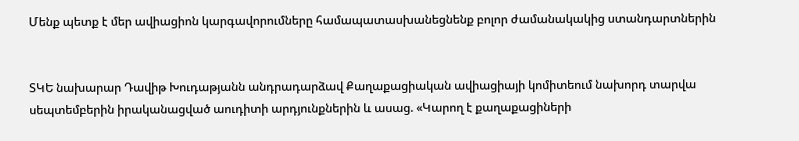Մենք պետք է մեր ավիացիոն կարգավորումները համապատասխանեցնենք բոլոր ժամանակակից ստանդարտներին


ՏԿԵ նախարար Դավիթ Խուդաթյանն անդրադարձավ Քաղաքացիական ավիացիայի կոմիտեում նախորդ տարվա սեպտեմբերին իրականացված աուդիտի արդյունքներին և ասաց. «Կարող է քաղաքացիների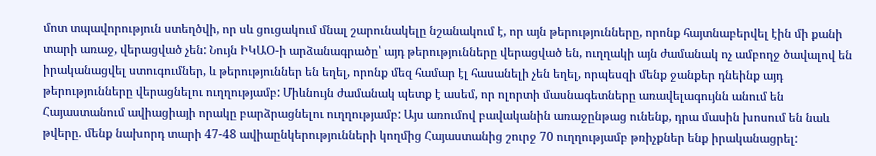մոտ տպավորություն ստեղծվի, որ սև ցուցակում մնալ շարունակելը նշանակում է, որ այն թերությունները, որոնք հայտնաբերվել էին մի քանի տարի առաջ, վերացված չեն: Նույն ԻԿԱՕ-ի արձանագրածը՝ այդ թերությունները վերացված են, ուղղակի այն ժամանակ ոչ ամբողջ ծավալով են իրականացվել ստուգումներ, և թերություններ են եղել, որոնք մեզ համար էլ հասանելի չեն եղել, որպեսզի մենք ջանքեր դնեինք այդ թերությունները վերացնելու ուղղությամբ: Միևնույն ժամանակ պետք է ասեմ, որ ոլորտի մասնագետները առավելագույնն անում են Հայաստանում ավիացիայի որակը բարձրացնելու ուղղությամբ: Այս առումով բավականին առաջընթաց ունենք, դրա մասին խոսում են նաև թվերը. մենք նախորդ տարի 47-48 ավիաընկերությունների կողմից Հայաստանից շուրջ 70 ուղղությամբ թռիչքներ ենք իրականացրել: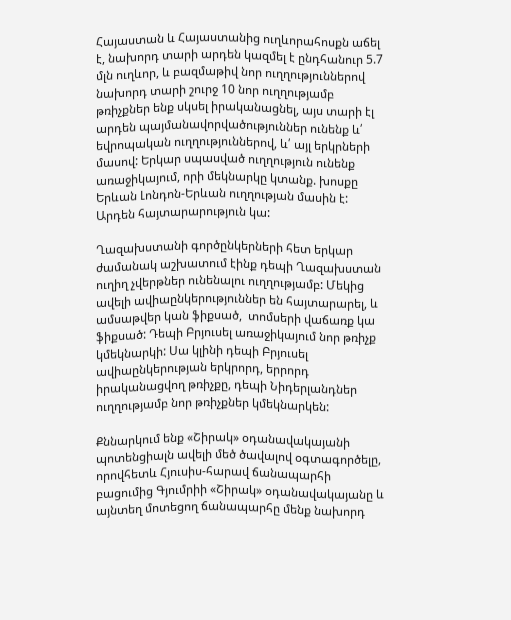Հայաստան և Հայաստանից ուղևորահոսքն աճել է, նախորդ տարի արդեն կազմել է ընդհանուր 5.7 մլն ուղևոր, և բազմաթիվ նոր ուղղություններով նախորդ տարի շուրջ 10 նոր ուղղությամբ թռիչքներ ենք սկսել իրականացնել, այս տարի էլ արդեն պայմանավորվածություններ ունենք և՛ եվրոպական ուղղություններով, և՛ այլ երկրների մասով: Երկար սպասված ուղղություն ունենք առաջիկայում, որի մեկնարկը կտանք. խոսքը Երևան Լոնդոն-Երևան ուղղության մասին է: Արդեն հայտարարություն կա:

Ղազախստանի գործընկերների հետ երկար ժամանակ աշխատում էինք դեպի Ղազախստան ուղիղ չվերթներ ունենալու ուղղությամբ: Մեկից ավելի ավիաընկերություններ են հայտարարել, և ամսաթվեր կան ֆիքսած,  տոմսերի վաճառք կա ֆիքսած: Դեպի Բրյուսել առաջիկայում նոր թռիչք կմեկնարկի: Սա կլինի դեպի Բրյուսել ավիաընկերության երկրորդ, երրորդ  իրականացվող թռիչքը, դեպի Նիդերլանդներ ուղղությամբ նոր թռիչքներ կմեկնարկեն:

Քննարկում ենք «Շիրակ» օդանավակայանի պոտենցիալն ավելի մեծ ծավալով օգտագործելը, որովհետև Հյուսիս-հարավ ճանապարհի բացումից Գյումրիի «Շիրակ» օդանավակայանը և այնտեղ մոտեցող ճանապարհը մենք նախորդ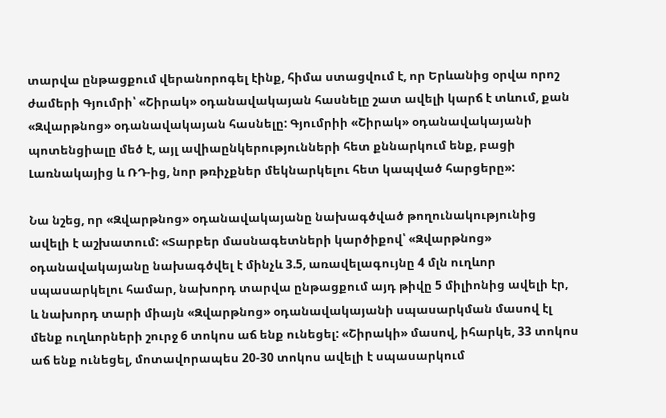տարվա ընթացքում վերանորոգել էինք, հիմա ստացվում է, որ Երևանից օրվա որոշ ժամերի Գյումրի՝ «Շիրակ» օդանավակայան հասնելը շատ ավելի կարճ է տևում, քան «Զվարթնոց» օդանավակայան հասնելը: Գյումրիի «Շիրակ» օդանավակայանի պոտենցիալը մեծ է, այլ ավիաընկերությունների հետ քննարկում ենք, բացի Լառնակայից և ՌԴ-ից, նոր թռիչքներ մեկնարկելու հետ կապված հարցերը»:

Նա նշեց, որ «Զվարթնոց» օդանավակայանը նախագծված թողունակությունից ավելի է աշխատում: «Տարբեր մասնագետների կարծիքով՝ «Զվարթնոց» օդանավակայանը նախագծվել է մինչև 3.5, առավելագույնը 4 մլն ուղևոր սպասարկելու համար, նախորդ տարվա ընթացքում այդ թիվը 5 միլիոնից ավելի էր, և նախորդ տարի միայն «Զվարթնոց» օդանավակայանի սպասարկման մասով էլ մենք ուղևորների շուրջ 6 տոկոս աճ ենք ունեցել: «Շիրակի» մասով, իհարկե, 33 տոկոս աճ ենք ունեցել, մոտավորապես 20-30 տոկոս ավելի է սպասարկում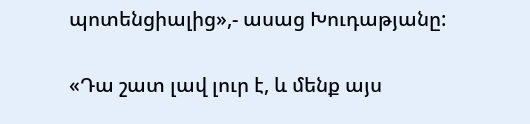պոտենցիալից»,- ասաց Խուդաթյանը:

«Դա շատ լավ լուր է, և մենք այս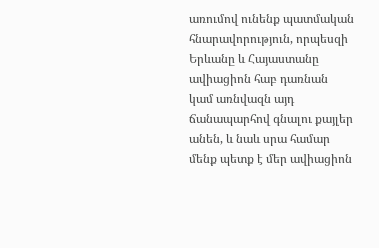առումով ունենք պատմական հնարավորություն, որպեսզի Երևանը և Հայաստանը ավիացիոն հաբ դառնան կամ առնվազն այդ ճանապարհով գնալու քայլեր անեն, և նաև սրա համար մենք պետք է մեր ավիացիոն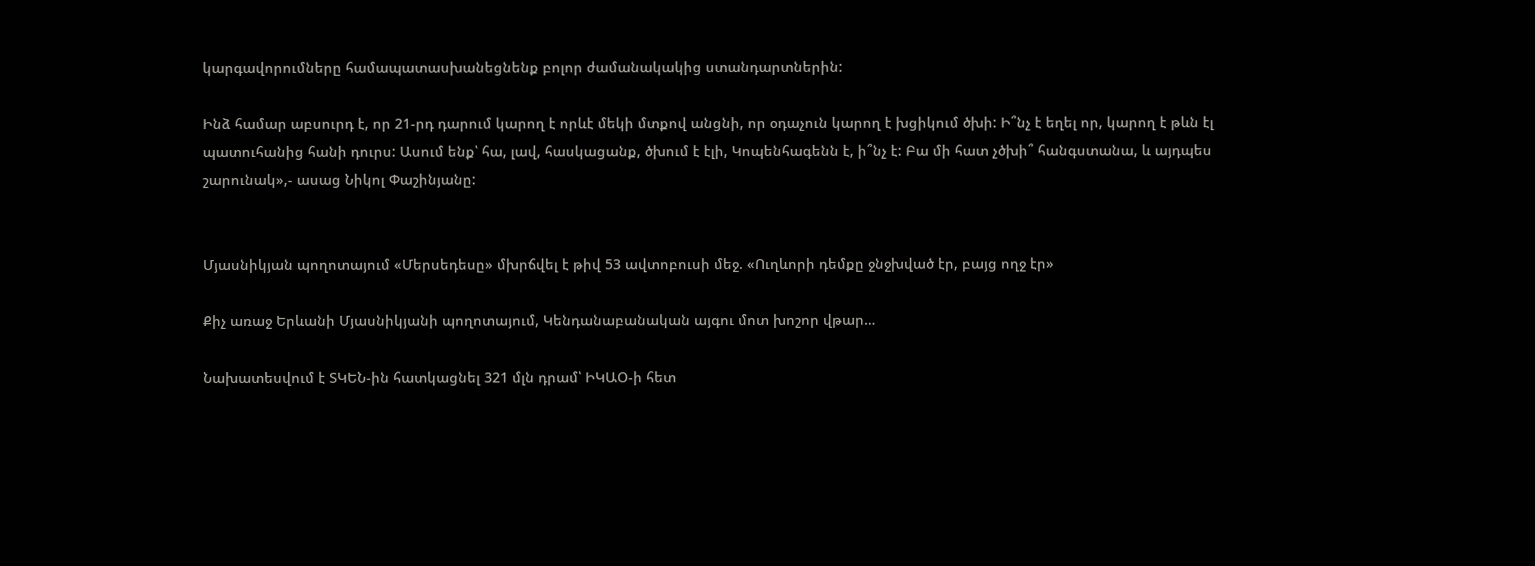կարգավորումները համապատասխանեցնենք բոլոր ժամանակակից ստանդարտներին:

Ինձ համար աբսուրդ է, որ 21-րդ դարում կարող է որևէ մեկի մտքով անցնի, որ օդաչուն կարող է խցիկում ծխի: Ի՞նչ է եղել որ, կարող է թևն էլ պատուհանից հանի դուրս: Ասում ենք՝ հա, լավ, հասկացանք, ծխում է էլի, Կոպենհագենն է, ի՞նչ է: Բա մի հատ չծխի՞ հանգստանա, և այդպես շարունակ»,- ասաց Նիկոլ Փաշինյանը:


Մյասնիկյան պողոտայում «Մերսեդեսը» մխրճվել է թիվ 53 ավտոբուսի մեջ. «Ուղևորի դեմքը ջնջխված էր, բայց ողջ էր»

Քիչ առաջ Երևանի Մյասնիկյանի պողոտայում, Կենդանաբանական այգու մոտ խոշոր վթար…

Նախատեսվում է ՏԿԵՆ-ին հատկացնել 321 մլն դրամ՝ ԻԿԱՕ-ի հետ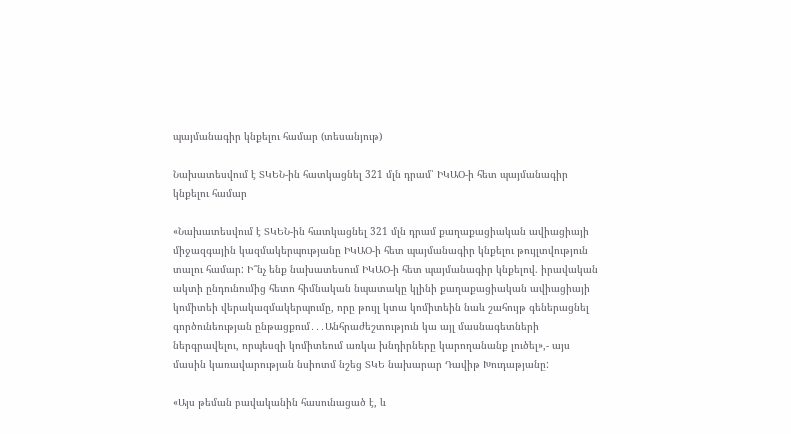պայմանագիր կնքելու համար (տեսանյութ)

Նախատեսվում է ՏԿԵՆ-ին հատկացնել 321 մլն դրամ՝ ԻԿԱՕ-ի հետ պայմանագիր կնքելու համար

«Նախատեսվում է ՏԿԵՆ-ին հատկացնել 321 մլն դրամ քաղաքացիական ավիացիայի միջազգային կազմակերպությանը ԻԿԱՕ-ի հետ պայմանագիր կնքելու թույլտվություն տալու համար: Ի՞նչ ենք նախատեսում ԻԿԱՕ-ի հետ պայմանագիր կնքելով. իրավական ակտի ընդունումից հետո հիմնական նպատակը կլինի քաղաքացիական ավիացիայի կոմիտեի վերակազմակերպումը, որը թույլ կտա կոմիտեին նաև շահույթ գեներացնել գործունեության ընթացքում․․․Անհրաժեշտություն կա այլ մասնագետների ներգրավելու, որպեսզի կոմիտեում առկա խնդիրները կարողանանք լուծել»,- այս մասին կառավարության նսիոտմ նշեց ՏԿԵ նախարար Դավիթ Խուդաթյանը:

«Այս թեման բավականին հասունացած է, և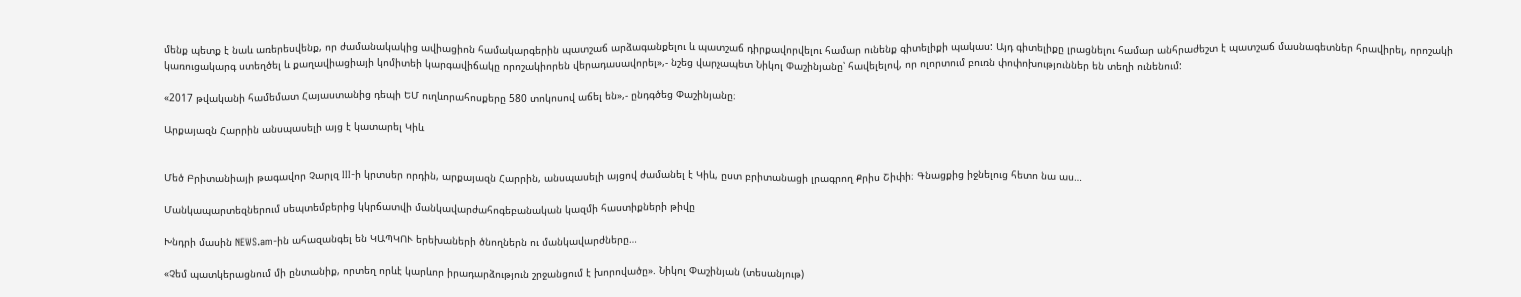մենք պետք է նաև առերեսվենք, որ ժամանակակից ավիացիոն համակարգերին պատշաճ արձագանքելու և պատշաճ դիրքավորվելու համար ունենք գիտելիքի պակաս: Այդ գիտելիքը լրացնելու համար անհրաժեշտ է պատշաճ մասնագետներ հրավիրել, որոշակի կառուցակարգ ստեղծել և քաղավիացիայի կոմիտեի կարգավիճակը որոշակիորեն վերադասավորել»,- նշեց վարչապետ Նիկոլ Փաշինյանը՝ հավելելով, որ ոլորտում բուռն փոփոխություններ են տեղի ունենում:

«2017 թվականի համեմատ Հայաստանից դեպի ԵՄ ուղևորահոսքերը 580 տոկոսով աճել են»,- ընդգծեց Փաշինյանը։

Արքայազն Հարրին անսպասելի այց է կատարել Կիև


Մեծ Բրիտանիայի թագավոր Չարլզ III-ի կրտսեր որդին, արքայազն Հարրին, անսպասելի այցով ժամանել է Կիև, ըստ բրիտանացի լրագրող Քրիս Շիփի։ Գնացքից իջնելուց հետո նա աս…

Մանկապարտեզներում սեպտեմբերից կկրճատվի մանկավարժահոգեբանական կազմի հաստիքների թիվը

Խնդրի մասին NEWS.am-ին ահազանգել են ԿԱՊԿՈՒ երեխաների ծնողներն ու մանկավարժները…

«Չեմ պատկերացնում մի ընտանիք, որտեղ որևէ կարևոր իրադարձություն շրջանցում է խորովածը». Նիկոլ Փաշինյան (տեսանյութ)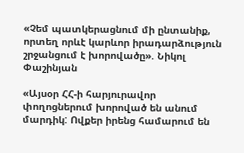«Չեմ պատկերացնում մի ընտանիք, որտեղ որևէ կարևոր իրադարձություն շրջանցում է խորովածը». Նիկոլ Փաշինյան

«Այսօր ՀՀ-ի հարյուրավոր փողոցներում խորոված են անում մարդիկ: Ովքեր իրենց համարում են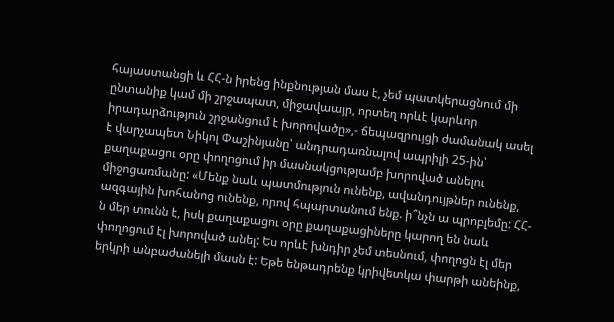հայաստանցի և ՀՀ-ն իրենց ինքնության մաս է, չեմ պատկերացնում մի ընտանիք կամ մի շրջապատ, միջավաայր, որտեղ որևէ կարևոր իրադարձություն շրջանցում է խորովածը»,- ճեպազրույցի ժամանակ ասել է վարչապետ Նիկոլ Փաշինյանը՝ անդրադառնալով ապրիլի 25-ին՝ քաղաքացու օրը փողոցում իր մասնակցությամբ խորոված անելու միջոցառմանը: «Մենք նաև պատմություն ունենք, ավանդույթներ ունենք, ազգային խոհանոց ունենք, որով հպարտանում ենք. ի՞նչն ա պրոբլեմը: ՀՀ-ն մեր տունն է, իսկ քաղաքացու օրը քաղաքացիները կարող են նաև փողոցում էլ խորոված անել: Ես որևէ խնդիր չեմ տեսնում, փողոցն էլ մեր երկրի անբաժանելի մասն է: Եթե ենթադրենք կրիվետկա փարթի անեինք,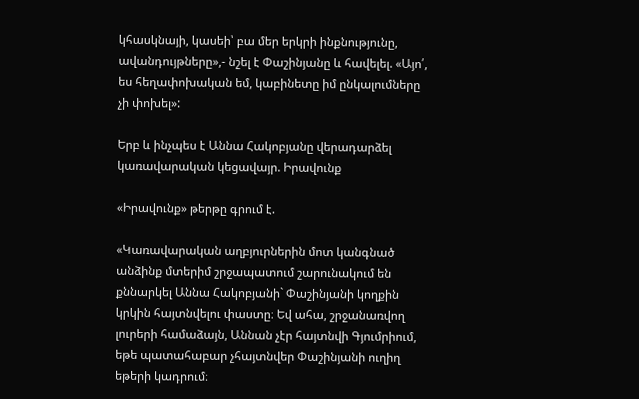կհասկնայի, կասեի՝ բա մեր երկրի ինքնությունը, ավանդույթները»,- նշել է Փաշինյանը և հավելել. «Այո՛, ես հեղափոխական եմ, կաբինետը իմ ընկալումները չի փոխել»:

Երբ և ինչպես է Աննա Հակոբյանը վերադարձել կառավարական կեցավայր. Իրավունք

«Իրավունք» թերթը գրում է.

«Կառավարական աղբյուրներին մոտ կանգնած անձինք մտերիմ շրջապատում շարունակում են քննարկել Աննա Հակոբյանի` Փաշինյանի կողքին կրկին հայտնվելու փաստը։ Եվ ահա, շրջանառվող լուրերի համաձայն, Աննան չէր հայտնվի Գյումրիում, եթե պատահաբար չհայտնվեր Փաշինյանի ուղիղ եթերի կադրում։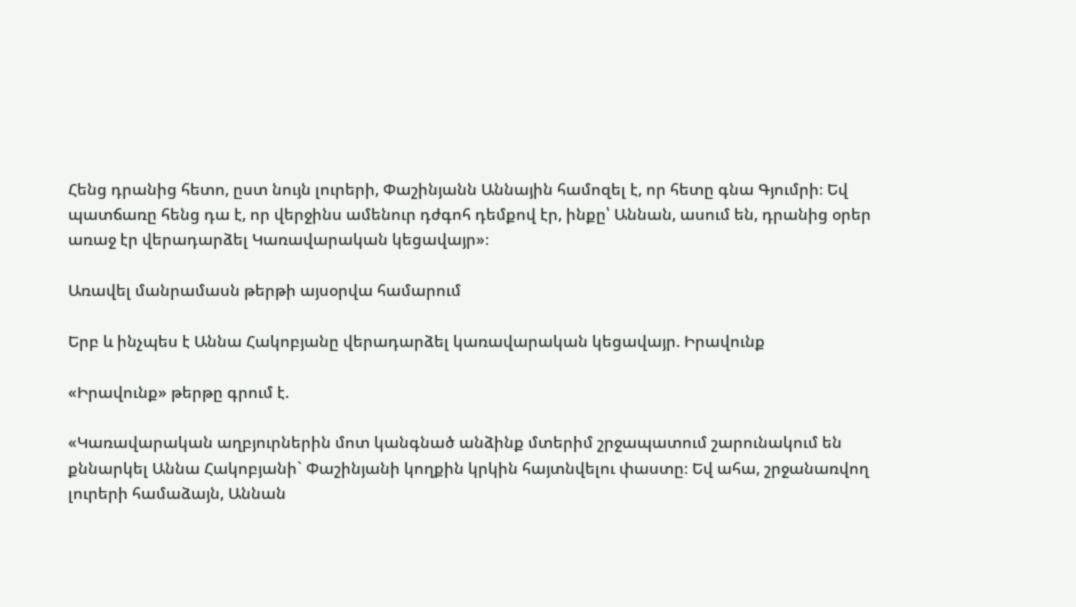Հենց դրանից հետո, ըստ նույն լուրերի, Փաշինյանն Աննային համոզել է, որ հետը գնա Գյումրի։ Եվ պատճառը հենց դա է, որ վերջինս ամենուր դժգոհ դեմքով էր, ինքը՝ Աննան, ասում են, դրանից օրեր առաջ էր վերադարձել Կառավարական կեցավայր»։

Առավել մանրամասն թերթի այսօրվա համարում

Երբ և ինչպես է Աննա Հակոբյանը վերադարձել կառավարական կեցավայր. Իրավունք

«Իրավունք» թերթը գրում է.

«Կառավարական աղբյուրներին մոտ կանգնած անձինք մտերիմ շրջապատում շարունակում են քննարկել Աննա Հակոբյանի` Փաշինյանի կողքին կրկին հայտնվելու փաստը։ Եվ ահա, շրջանառվող լուրերի համաձայն, Աննան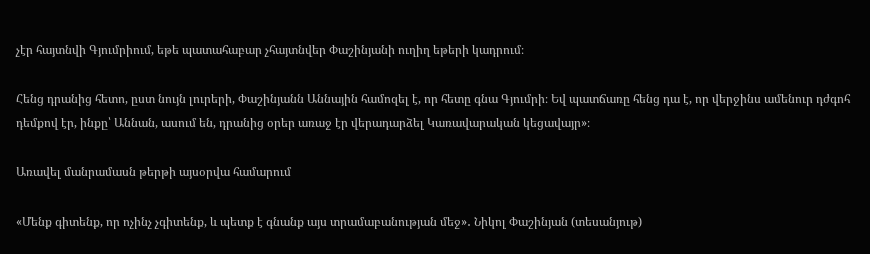չէր հայտնվի Գյումրիում, եթե պատահաբար չհայտնվեր Փաշինյանի ուղիղ եթերի կադրում։

Հենց դրանից հետո, ըստ նույն լուրերի, Փաշինյանն Աննային համոզել է, որ հետը գնա Գյումրի։ Եվ պատճառը հենց դա է, որ վերջինս ամենուր դժգոհ դեմքով էր, ինքը՝ Աննան, ասում են, դրանից օրեր առաջ էր վերադարձել Կառավարական կեցավայր»։

Առավել մանրամասն թերթի այսօրվա համարում

«Մենք գիտենք, որ ոչինչ չգիտենք, և պետք է գնանք այս տրամաբանության մեջ»․ Նիկոլ Փաշինյան (տեսանյութ)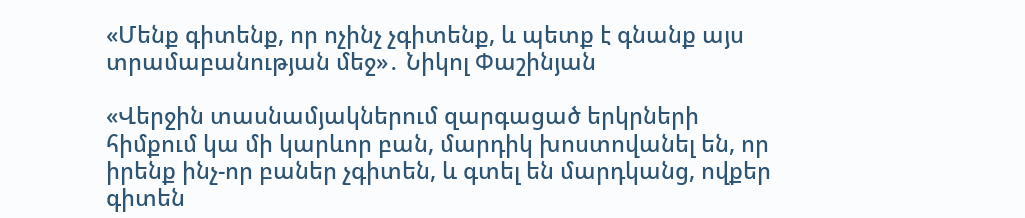«Մենք գիտենք, որ ոչինչ չգիտենք, և պետք է գնանք այս տրամաբանության մեջ»․ Նիկոլ Փաշինյան

«Վերջին տասնամյակներում զարգացած երկրների հիմքում կա մի կարևոր բան, մարդիկ խոստովանել են, որ իրենք ինչ-որ բաներ չգիտեն, և գտել են մարդկանց, ովքեր գիտեն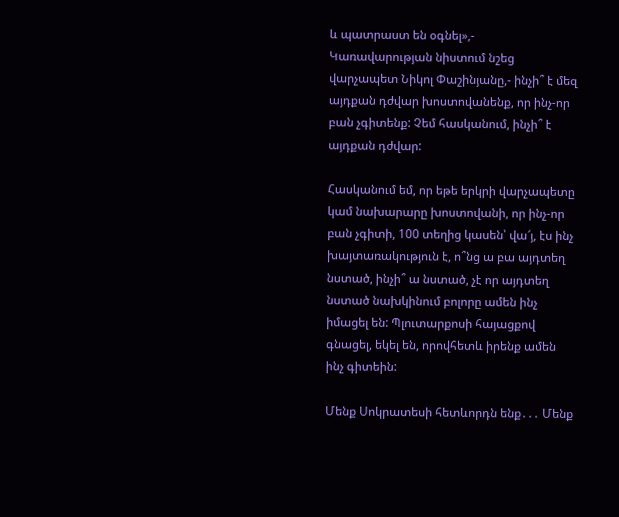և պատրաստ են օգնել»,- Կառավարության նիստում նշեց վարչապետ Նիկոլ Փաշինյանը,- ինչի՞ է մեզ այդքան դժվար խոստովանենք, որ ինչ-որ բան չգիտենք: Չեմ հասկանում, ինչի՞ է այդքան դժվար:

Հասկանում եմ, որ եթե երկրի վարչապետը կամ նախարարը խոստովանի, որ ինչ-որ բան չգիտի, 100 տեղից կասեն՝ վա՜յ, էս ինչ խայտառակություն է, ո՞նց ա բա այդտեղ նստած, ինչի՞ ա նստած, չէ որ այդտեղ նստած նախկինում բոլորը ամեն ինչ իմացել են: Պլուտարքոսի հայացքով գնացել, եկել են, որովհետև իրենք ամեն ինչ գիտեին:

Մենք Սոկրատեսի հետևորդն ենք․․․ Մենք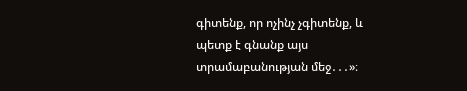գիտենք, որ ոչինչ չգիտենք, և պետք է գնանք այս տրամաբանության մեջ․․․»։